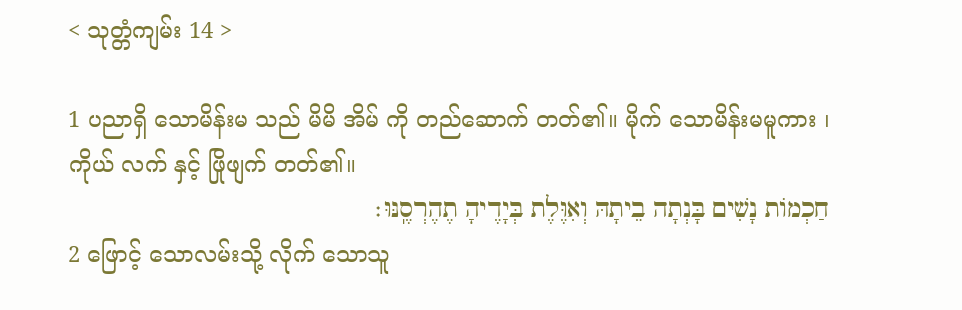< သုတ္တံကျမ်း 14 >

1 ပညာရှိ သောမိန်းမ သည် မိမိ အိမ် ကို တည်ဆောက် တတ်၏။ မိုက် သောမိန်းမမူကား ၊ ကိုယ် လက် နှင့် ဖြိုဖျက် တတ်၏။
חַכְמוֹת נָשִׁים בָּנְתָה בֵיתָהּ וְאִוֶּלֶת בְּיָדֶיהָ תֶהֶרְסֶֽנּוּ׃
2 ဖြောင့် သောလမ်းသို့ လိုက် သောသူ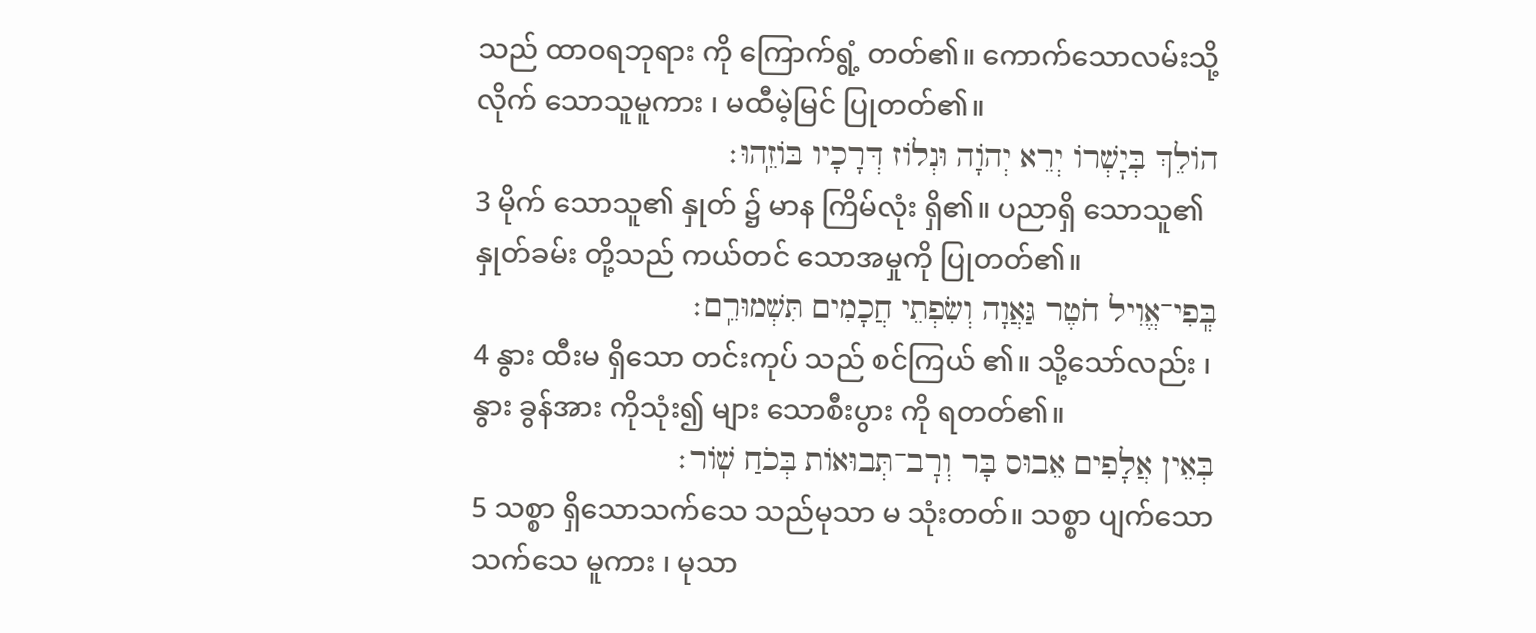သည် ထာဝရဘုရား ကို ကြောက်ရွံ့ တတ်၏။ ကောက်သောလမ်းသို့ လိုက် သောသူမူကား ၊ မထီမဲ့မြင် ပြုတတ်၏။
הוֹלֵךְ בְּיׇשְׁרוֹ יְרֵא יְהֹוָה וּנְלוֹז דְּרָכָיו בּוֹזֵֽהוּ׃
3 မိုက် သောသူ၏ နှုတ် ၌ မာန ကြိမ်လုံး ရှိ၏။ ပညာရှိ သောသူ၏ နှုတ်ခမ်း တို့သည် ကယ်တင် သောအမှုကို ပြုတတ်၏။
בְּֽפִי־אֱוִיל חֹטֶר גַּאֲוָה וְשִׂפְתֵי חֲכָמִים תִּשְׁמוּרֵֽם׃
4 နွား ထီးမ ရှိသော တင်းကုပ် သည် စင်ကြယ် ၏။ သို့သော်လည်း ၊ နွား ခွန်အား ကိုသုံး၍ များ သောစီးပွား ကို ရတတ်၏။
בְּאֵין אֲלָפִים אֵבוּס בָּר וְרׇב־תְּבוּאוֹת בְּכֹחַ שֽׁוֹר׃
5 သစ္စာ ရှိသောသက်သေ သည်မုသာ မ သုံးတတ်။ သစ္စာ ပျက်သော သက်သေ မူကား ၊ မုသာ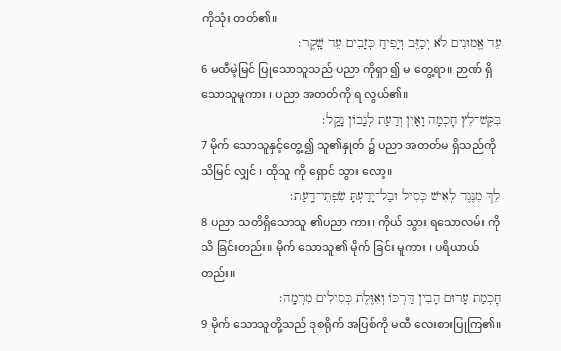ကိုသုံး တတ်၏။
עֵד אֱמוּנִים לֹא יְכַזֵּב וְיָפִיחַ כְּזָבִים עֵד שָֽׁקֶר׃
6 မထီမဲ့မြင် ပြုသောသူသည် ပညာ ကိုရှာ ၍ မ တွေ့ရာ။ ဉာဏ် ရှိသောသူမူကား ၊ ပညာ အတတ်ကို ရ လွယ်၏။
בִּקֶּשׁ־לֵץ חׇכְמָה וָאָיִן וְדַעַת לְנָבוֹן נָקָֽל׃
7 မိုက် သောသူနှင့်တွေ့၍ သူ၏နှုတ် ၌ ပညာ အတတ်မ ရှိသည်ကို သိမြင် လျှင် ၊ ထိုသူ ကို ရှောင် သွား လော့။
לֵךְ מִנֶּגֶד לְאִישׁ כְּסִיל וּבַל־יָדַעְתָּ שִׂפְתֵי־דָֽעַת׃
8 ပညာ သတိရှိသောသူ ၏ပညာ ကား၊ ကိုယ် သွား ရသောလမ်း ကို သိ ခြင်းတည်း။ မိုက် သောသူ၏ မိုက် ခြင်း မူကား ၊ ပရိယာယ် တည်း။
חׇכְמַת עָרוּם הָבִין דַּרְכּוֹ וְאִוֶּלֶת כְּסִילִים מִרְמָֽה׃
9 မိုက် သောသူတို့သည် ဒုစရိုက် အပြစ်ကို မထီ လေးစားပြုကြ၏။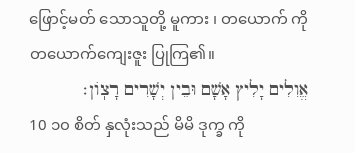ဖြောင့်မတ် သောသူတို့ မူကား ၊ တယောက် ကိုတယောက်ကျေးဇူး ပြုကြ၏။
אֱוִלִים יָלִיץ אָשָׁם וּבֵין יְשָׁרִים רָצֽוֹן׃
10 ၁၀ စိတ် နှလုံးသည် မိမိ ဒုက္ခ ကို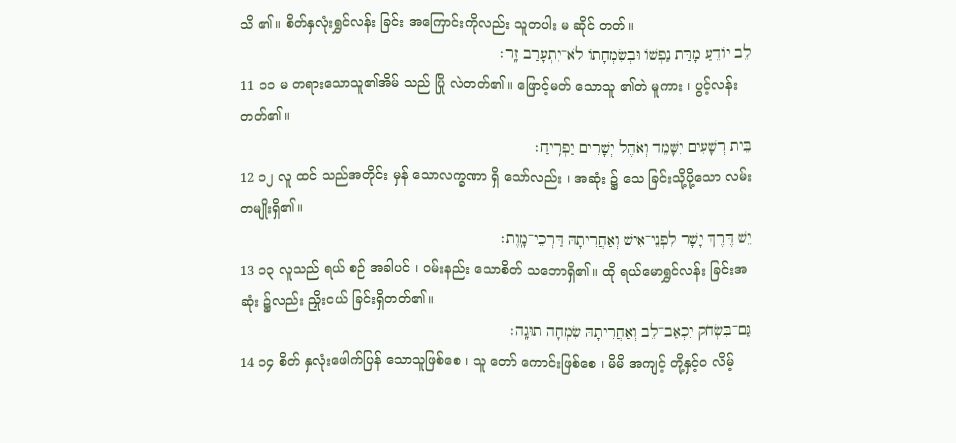သိ ၏။ စိတ်နှလုံးရွှင်လန်း ခြင်း အကြောင်းကိုလည်း သူတပါး မ ဆိုင် တတ်။
לֵב יוֹדֵעַ מָרַּת נַפְשׁוֹ וּבְשִׂמְחָתוֹ לֹא־יִתְעָרַב זָֽר׃
11 ၁၁ မ တရားသောသူ၏အိမ် သည် ပြို လဲတတ်၏။ ဖြောင့်မတ် သောသူ ၏တဲ မူကား ၊ ပွင့်လန်း တတ်၏။
בֵּית רְשָׁעִים יִשָּׁמֵד וְאֹהֶל יְשָׁרִים יַפְרִֽיחַ׃
12 ၁၂ လူ ထင် သည်အတိုင်း မှန် သောလက္ခဏာ ရှိ သော်လည်း ၊ အဆုံး ၌ သေ ခြင်းသို့ပို့သော လမ်း တမျိုးရှိ၏။
יֵשׁ דֶּרֶךְ יָשָׁר לִפְנֵי־אִישׁ וְאַחֲרִיתָהּ דַּרְכֵי־מָֽוֶת׃
13 ၁၃ လူသည် ရယ် စဉ် အခါပင် ၊ ဝမ်းနည်း သောစိတ် သဘောရှိ၏။ ထို ရယ်မောရွှင်လန်း ခြင်းအဆုံး ၌လည်း ညှိုးငယ် ခြင်းရှိတတ်၏။
גַּם־בִּשְׂחֹק יִכְאַב־לֵב וְאַחֲרִיתָהּ שִׂמְחָה תוּגָֽה׃
14 ၁၄ စိတ် နှလုံးဖေါက်ပြန် သောသူဖြစ်စေ ၊ သူ တော် ကောင်းဖြစ်စေ ၊ မိမိ အကျင့် တို့နှင့်ဝ လိမ့်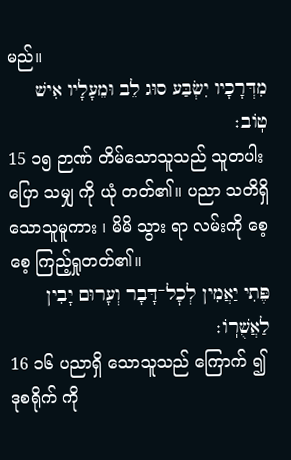မည်။
מִדְּרָכָיו יִשְׂבַּע סוּג לֵב וּמֵעָלָיו אִישׁ טֽוֹב׃
15 ၁၅ ဉာဏ် တိမ်သောသူသည် သူတပါး ပြော သမျှ ကို ယုံ တတ်၏။ ပညာ သတိရှိသောသူမူကား ၊ မိမိ သွား ရာ လမ်းကို စေ့စေ့ ကြည့်ရှုတတ်၏။
פֶּתִי יַאֲמִין לְכׇל־דָּבָר וְעָרוּם יָבִין לַאֲשֻׁרֽוֹ׃
16 ၁၆ ပညာရှိ သောသူသည် ကြောက် ၍ ဒုစရိုက် ကို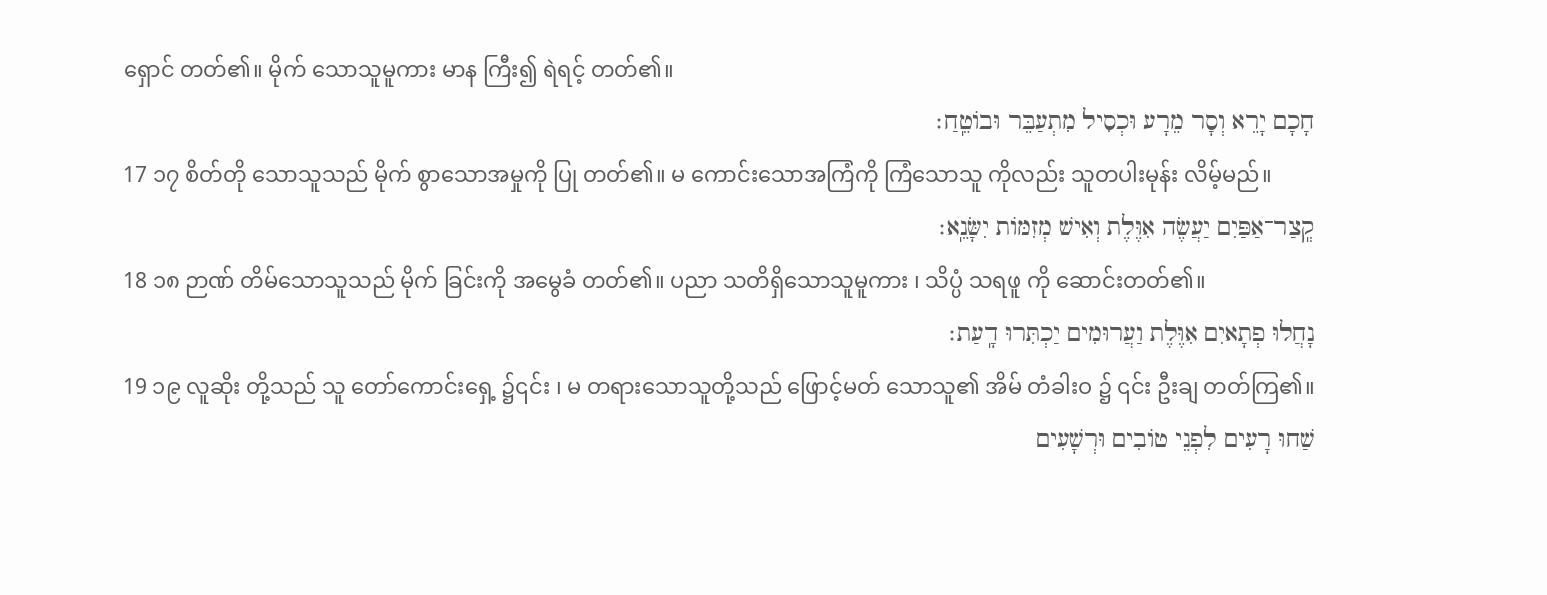ရှောင် တတ်၏။ မိုက် သောသူမူကား မာန ကြီး၍ ရဲရင့် တတ်၏။
חָכָם יָרֵא וְסָר מֵרָע וּכְסִיל מִתְעַבֵּר וּבוֹטֵֽחַ׃
17 ၁၇ စိတ်တို သောသူသည် မိုက် စွာသောအမှုကို ပြု တတ်၏။ မ ကောင်းသောအကြံကို ကြံသောသူ ကိုလည်း သူတပါးမုန်း လိမ့်မည်။
קְֽצַר־אַפַּיִם יַעֲשֶׂה אִוֶּלֶת וְאִישׁ מְזִמּוֹת יִשָּׂנֵֽא׃
18 ၁၈ ဉာဏ် တိမ်သောသူသည် မိုက် ခြင်းကို အမွေခံ တတ်၏။ ပညာ သတိရှိသောသူမူကား ၊ သိပ္ပံ သရဖူ ကို ဆောင်းတတ်၏။
נָחֲלוּ פְתָאיִם אִוֶּלֶת וַעֲרוּמִים יַכְתִּרוּ דָֽעַת׃
19 ၁၉ လူဆိုး တို့သည် သူ တော်ကောင်းရှေ့ ၌၎င်း ၊ မ တရားသောသူတို့သည် ဖြောင့်မတ် သောသူ၏ အိမ် တံခါးဝ ၌ ၎င်း ဦးချ တတ်ကြ၏။
שַׁחוּ רָעִים לִפְנֵי טוֹבִים וּרְשָׁעִים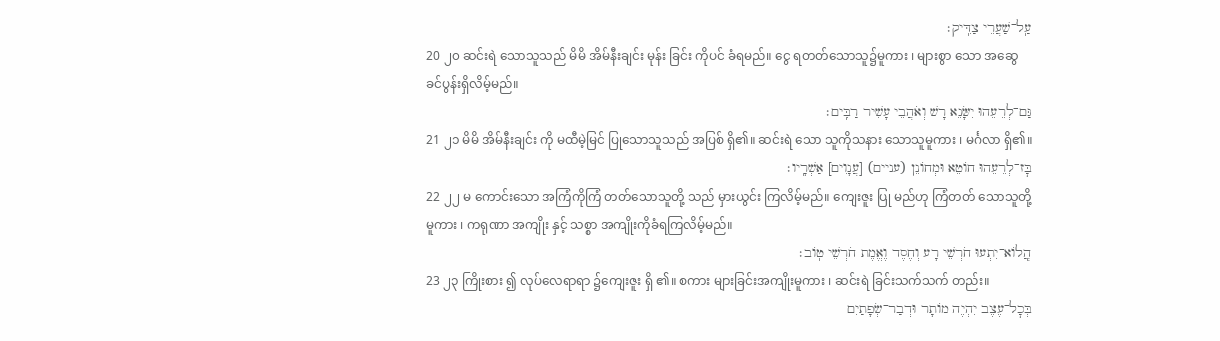עַֽל־שַׁעֲרֵי צַדִּֽיק׃
20 ၂၀ ဆင်းရဲ သောသူသည် မိမိ အိမ်နီးချင်း မုန်း ခြင်း ကိုပင် ခံရမည်။ ငွေ ရတတ်သောသူ၌မူကား ၊ များစွာ သော အဆွေ ခင်ပွန်းရှိလိမ့်မည်။
גַּם־לְרֵעֵהוּ יִשָּׂנֵא רָשׁ וְאֹהֲבֵי עָשִׁיר רַבִּֽים׃
21 ၂၁ မိမိ အိမ်နီးချင်း ကို မထီမဲ့မြင် ပြုသောသူသည် အပြစ် ရှိ၏။ ဆင်းရဲ သော သူကိုသနား သောသူမူကား ၊ မင်္ဂလာ ရှိ၏။
בׇּז־לְרֵעֵהוּ חוֹטֵא וּמְחוֹנֵן (עניים) [עֲנָוִים] אַשְׁרָֽיו׃
22 ၂၂ မ ကောင်းသော အကြံကိုကြံ တတ်သောသူတို့ သည် မှားယွင်း ကြလိမ့်မည်။ ကျေးဇူး ပြု မည်ဟု ကြံတတ် သောသူတို့မူကား ၊ ကရုဏာ အကျိုး နှင့် သစ္စာ အကျိုးကိုခံရကြလိမ့်မည်။
הֲֽלוֹא־יִתְעוּ חֹרְשֵׁי רָע וְחֶסֶד וֶאֱמֶת חֹרְשֵׁי טֽוֹב׃
23 ၂၃ ကြိုးစား ၍ လုပ်လေရာရာ ၌ကျေးဇူး ရှိ ၏။ စကား များခြင်းအကျိုးမူကား ၊ ဆင်းရဲ ခြင်းသက်သက် တည်း။
בְּכׇל־עֶצֶב יִהְיֶה מוֹתָר וּדְבַר־שְׂפָתַיִם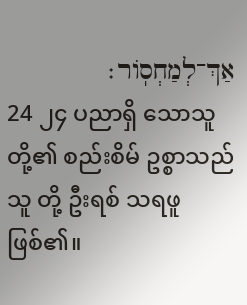אַךְ־לְמַחְסֽוֹר׃
24 ၂၄ ပညာရှိ သောသူတို့၏ စည်းစိမ် ဥစ္စာသည် သူ တို့ ဦးရစ် သရဖူဖြစ်၏။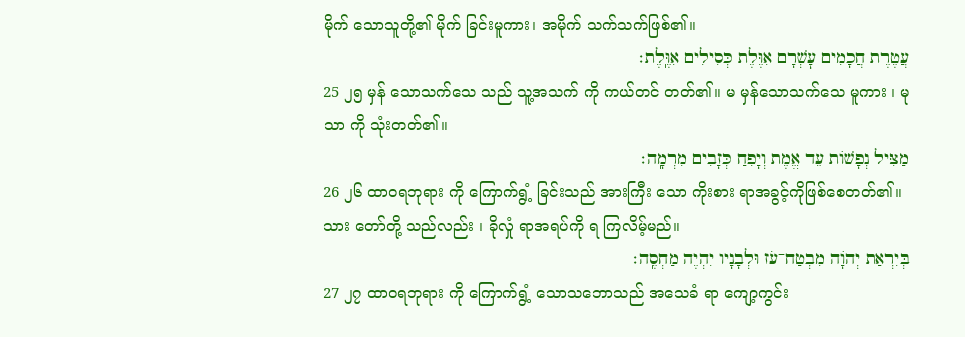မိုက် သောသူတို့၏ မိုက် ခြင်းမူကား၊ အမိုက် သက်သက်ဖြစ်၏။
עֲטֶרֶת חֲכָמִים עׇשְׁרָם אִוֶּלֶת כְּסִילִים אִוֶּֽלֶת׃
25 ၂၅ မှန် သောသက်သေ သည် သူ့အသက် ကို ကယ်တင် တတ်၏။ မ မှန်သောသက်သေ မူကား ၊ မုသာ ကို သုံးတတ်၏။
מַצִּיל נְפָשׁוֹת עֵד אֱמֶת וְיָפִחַ כְּזָבִים מִרְמָֽה׃
26 ၂၆ ထာဝရဘုရား ကို ကြောက်ရွံ့ ခြင်းသည် အားကြီး သော ကိုးစား ရာအခွင့်ကိုဖြစ်စေတတ်၏။ သား တော်တို့ သည်လည်း ၊ ခိုလှုံ ရာအရပ်ကို ရ ကြလိမ့်မည်။
בְּיִרְאַת יְהֹוָה מִבְטַח־עֹז וּלְבָנָיו יִהְיֶה מַחְסֶֽה׃
27 ၂၇ ထာဝရဘုရား ကို ကြောက်ရွံ့ သောသဘောသည် အသေခံ ရာ ကျော့ကွင်း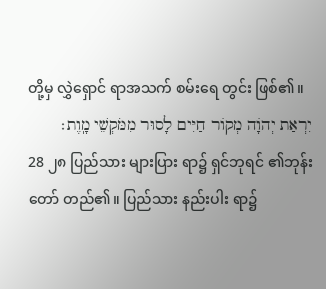တို့မှ လွှဲရှောင် ရာအသက် စမ်းရေ တွင်း ဖြစ်၏။
יִרְאַת יְהֹוָה מְקוֹר חַיִּים לָסוּר מִמֹּקְשֵׁי מָֽוֶת׃
28 ၂၈ ပြည်သား များပြား ရာ၌ ရှင်ဘုရင် ၏ဘုန်း တော် တည်၏။ ပြည်သား နည်းပါး ရာ၌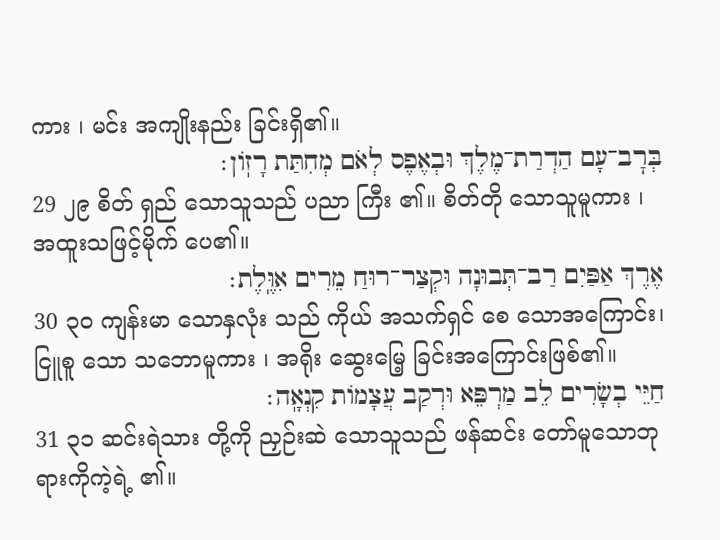ကား ၊ မင်း အကျိုးနည်း ခြင်းရှိ၏။
בְּרׇב־עָם הַדְרַת־מֶלֶךְ וּבְאֶפֶס לְאֹם מְחִתַּת רָזֽוֹן׃
29 ၂၉ စိတ် ရှည် သောသူသည် ပညာ ကြီး ၏။ စိတ်တို သောသူမူကား ၊ အထူးသဖြင့်မိုက် ပေ၏။
אֶרֶךְ אַפַּיִם רַב־תְּבוּנָה וּקְצַר־רוּחַ מֵרִים אִוֶּֽלֶת׃
30 ၃၀ ကျန်းမာ သောနှလုံး သည် ကိုယ် အသက်ရှင် စေ သောအကြောင်း၊ ငြူစူ သော သဘောမူကား ၊ အရိုး ဆွေးမြေ့ ခြင်းအကြောင်းဖြစ်၏။
חַיֵּי בְשָׂרִים לֵב מַרְפֵּא וּרְקַב עֲצָמוֹת קִנְאָֽה׃
31 ၃၁ ဆင်းရဲသား တို့ကို ညှဉ်းဆဲ သောသူသည် ဖန်ဆင်း တော်မူသောဘုရားကိုကဲ့ရဲ့ ၏။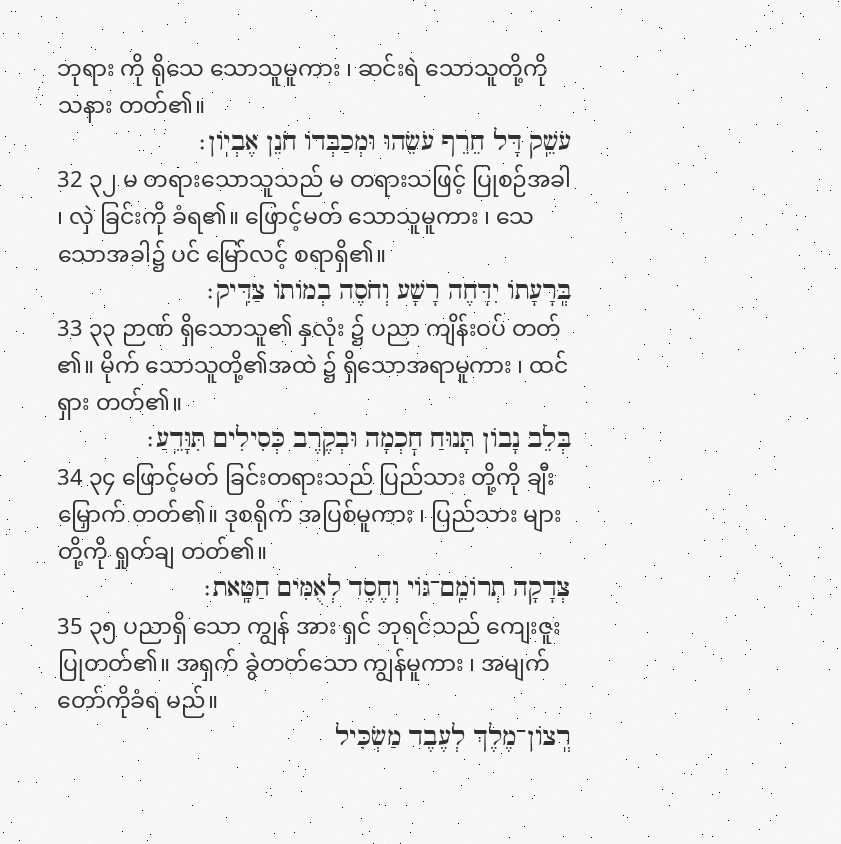ဘုရား ကို ရိုသေ သောသူမူကား ၊ ဆင်းရဲ သောသူတို့ကို သနား တတ်၏။
עֹשֵֽׁק דָּל חֵרֵף עֹשֵׂהוּ וּמְכַבְּדוֹ חֹנֵן אֶבְיֽוֹן׃
32 ၃၂ မ တရားသောသူသည် မ တရားသဖြင့် ပြုစဉ်အခါ ၊ လှဲ ခြင်းကို ခံရ၏။ ဖြောင့်မတ် သောသူမူကား ၊ သေ သောအခါ၌ ပင် မြော်လင့် စရာရှိ၏။
בְּֽרָעָתוֹ יִדָּחֶה רָשָׁע וְחֹסֶה בְמוֹתוֹ צַדִּֽיק׃
33 ၃၃ ဉာဏ် ရှိသောသူ၏ နှလုံး ၌ ပညာ ကျိန်းဝပ် တတ် ၏။ မိုက် သောသူတို့၏အထဲ ၌ ရှိသောအရာမူကား ၊ ထင်ရှား တတ်၏။
בְּלֵב נָבוֹן תָּנוּחַ חׇכְמָה וּבְקֶרֶב כְּסִילִים תִּוָּדֵֽעַ׃
34 ၃၄ ဖြောင့်မတ် ခြင်းတရားသည် ပြည်သား တို့ကို ချီးမြှောက် တတ်၏။ ဒုစရိုက် အပြစ်မူကား ၊ ပြည်သား များ တို့ကို ရှုတ်ချ တတ်၏။
צְדָקָה תְרוֹמֵֽם־גּוֹי וְחֶסֶד לְאֻמִּים חַטָּֽאת׃
35 ၃၅ ပညာရှိ သော ကျွန် အား ရှင် ဘုရင်သည် ကျေးဇူး ပြုတတ်၏။ အရှက် ခွဲတတ်သော ကျွန်မူကား ၊ အမျက် တော်ကိုခံရ မည်။
רְֽצוֹן־מֶלֶךְ לְעֶבֶד מַשְׂכִּיל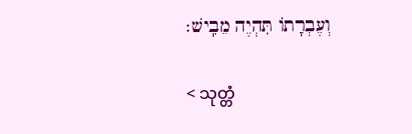וְעֶבְרָתוֹ תִּהְיֶה מֵבִֽישׁ׃

< သုတ္တံ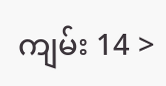ကျမ်း 14 >